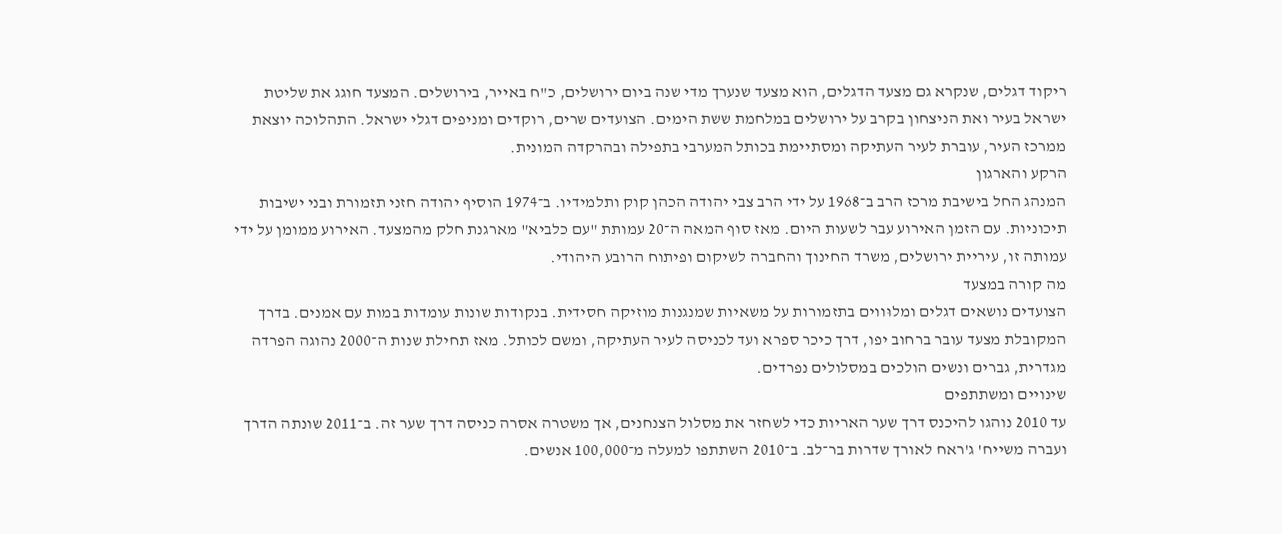ריקוד דגלים, שנקרא גם מצעד הדגלים, הוא מצעד שנערך מדי שנה ביום ירושלים, כ"ח באייר, בירושלים. המצעד חוגג את שליטת ישראל בעיר ואת הניצחון בקרב על ירושלים במלחמת ששת הימים. הצועדים שרים, רוקדים ומניפים דגלי ישראל. התהלוכה יוצאת ממרכז העיר, עוברת לעיר העתיקה ומסתיימת בכותל המערבי בתפילה ובהרקדה המונית.
הרקע והארגון
המנהג החל בישיבת מרכז הרב ב־1968 על ידי הרב צבי יהודה הכהן קוק ותלמידיו. ב־1974 הוסיף יהודה חזני תזמורת ובני ישיבות תיכוניות. עם הזמן האירוע עבר לשעות היום. מאז סוף המאה ה־20 עמותת "עם כלביא" מארגנת חלק מהמצעד. האירוע ממומן על ידי עמותה זו, עיריית ירושלים, משרד החינוך והחברה לשיקום ופיתוח הרובע היהודי.
מה קורה במצעד
הצועדים נושאים דגלים ומלוּווים בתזמורות על משאיות שמנגנות מוזיקה חסידית. בנקודות שונות עומדות במות עם אמנים. בדרך המקובלת מצעד עובר ברחוב יפו, דרך כיכר ספרא ועד לכניסה לעיר העתיקה, ומשם לכותל. מאז תחילת שנות ה־2000 נהוגה הפרדה מגדרית, גברים ונשים הולכים במסלולים נפרדים.
שינויים ומשתתפים
עד 2010 נוהגו להיכנס דרך שער האריות כדי לשחזר את מסלול הצנחנים, אך משטרה אסרה כניסה דרך שער זה. ב־2011 שונתה הדרך ועברה משייח' ג'ראח לאורך שדרות בר־לב. ב־2010 השתתפו למעלה מ־100,000 אנשים.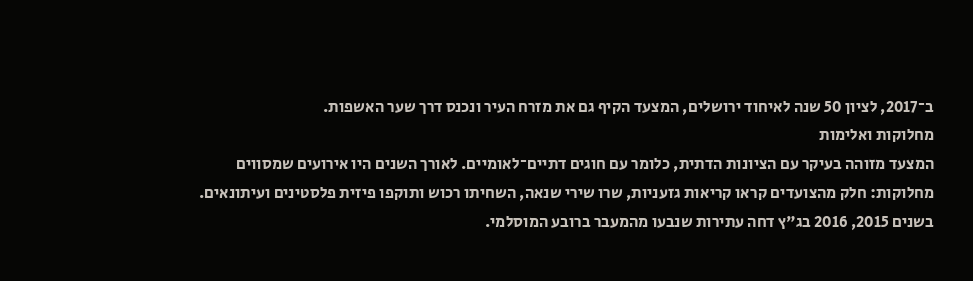ב־2017, לציון 50 שנה לאיחוד ירושלים, המצעד הקיף גם את מזרח העיר ונכנס דרך שער האשפות.
מחלוקות ואלימות
המצעד מזוהה בעיקר עם הציונות הדתית, כלומר עם חוגים דתיים־לאומיים. לאורך השנים היו אירועים שמסווים מחלוקות: חלק מהצועדים קראו קריאות גזעניות, שרו שירי שנאה, השחיתו רכוש ותוקפו פיזית פלסטינים ועיתונאים. בשנים 2015, 2016 בג"ץ דחה עתירות שנבעו מהמעבר ברובע המוסלמי.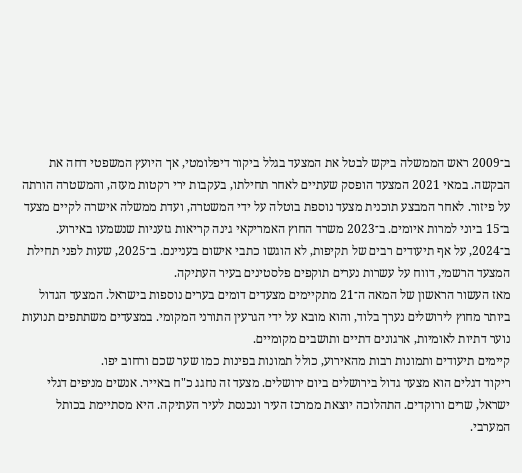ב־2009 ראש הממשלה ביקש לבטל את המצעד בגלל ביקור דיפלומטי, אך היועץ המשפטי דחה את הבקשה. במאי 2021 המצעד הופסק שעתיים לאחר תחילתו, בעקבות ירי רקטות מעזה, והמשטרה הורתה על פיזור. לאחר המבצע תוכנית מצעד נוספת בוטלה על ידי המשטרה, ועדת ממשלה אישרה לקיים מצעד ב־15 ביוני למרות איומים. ב־2023 משרד החוץ האמריקאי גינה קריאות גזעניות שנשמעו באירוע. ב־2024, על אף תיעודים רבים של תקיפות, לא הוגשו כתבי אישום בעניינם. ב־2025, שעות לפני תחילת המצעד הרשמי, דווח על עשרות נערים תוקפים פלסטינים בעיר העתיקה.
מאז העשור הראשון של המאה ה־21 מתקיימים מצעדים דומים בערים נוספות בישראל. המצעד הגדול ביותר מחוץ לירושלים נערך בלוד, והוא מובא על ידי הגרעין התורני המקומי. במצעדים משתתפים תנועות נוער דתיות לאומיות, ארגונים דתיים ותושבים מקומיים.
קיימים תיעודים ותמונות רבות מהאירוע, כולל תמונות בפינות כמו שער שכם ורחוב יפו.
ריקוד דגלים הוא מצעד גדול בירושלים ביום ירושלים. מצעד זה נחגג כ"ח באייר. אנשים מניפים דגלי ישראל, שרים ורוקדים. התהלוכה יוצאת ממרכז העיר ונכנסת לעיר העתיקה. היא מסתיימת בכותל המערבי.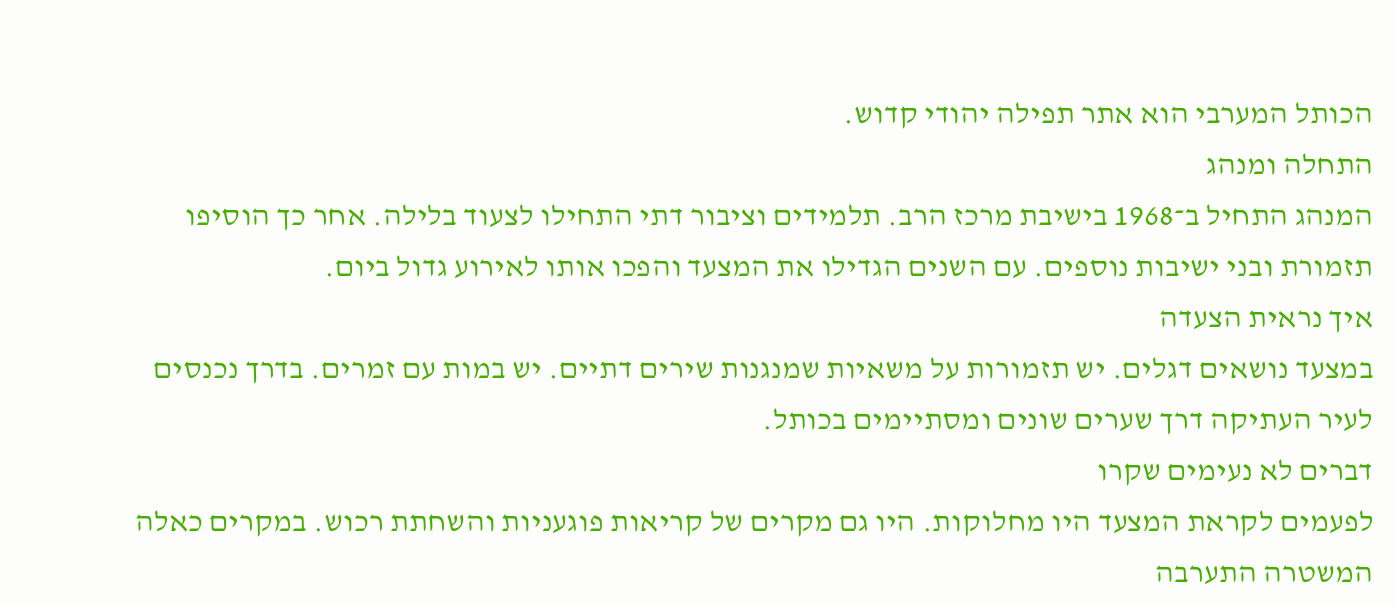הכותל המערבי הוא אתר תפילה יהודי קדוש.
התחלה ומנהג
המנהג התחיל ב־1968 בישיבת מרכז הרב. תלמידים וציבור דתי התחילו לצעוד בלילה. אחר כך הוסיפו תזמורת ובני ישיבות נוספים. עם השנים הגדילו את המצעד והפכו אותו לאירוע גדול ביום.
איך נראית הצעדה
במצעד נושאים דגלים. יש תזמורות על משאיות שמנגנות שירים דתיים. יש במות עם זמרים. בדרך נכנסים לעיר העתיקה דרך שערים שונים ומסתיימים בכותל.
דברים לא נעימים שקרו
לפעמים לקראת המצעד היו מחלוקות. היו גם מקרים של קריאות פוגעניות והשחתת רכוש. במקרים כאלה המשטרה התערבה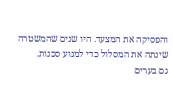והפסיקה את המצעד. היו שנים שהמשטרה שינתה את המסלול כדי למנוע סכנות.
גם בערים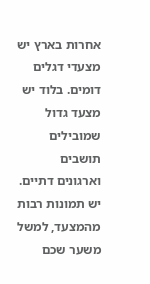אחרות בארץ יש מצעדי דגלים דומים. בלוד יש מצעד גדול שמובילים תושבים וארגונים דתיים.
יש תמונות רבות מהמצעד, למשל משער שכם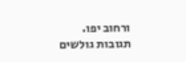ורחוב יפו.
תגובות גולשים